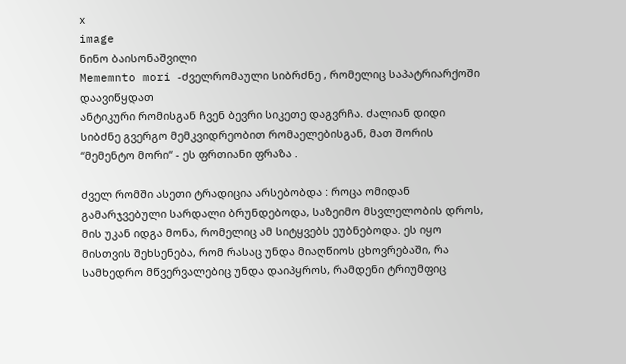x
image
ნინო ბაისონაშვილი
Mememnto mori -ძველრომაული სიბრძნე , რომელიც საპატრიარქოში დაავიწყდათ
ანტიკური რომისგან ჩვენ ბევრი სიკეთე დაგვრჩა. ძალიან დიდი სიბძნე გვერგო მემკვიდრეობით რომაელებისგან, მათ შორის “მემენტო მორი“ - ეს ფრთიანი ფრაზა .

ძველ რომში ასეთი ტრადიცია არსებობდა : როცა ომიდან გამარჯვებული სარდალი ბრუნდებოდა, საზეიმო მსვლელობის დროს, მის უკან იდგა მონა, რომელიც ამ სიტყვებს ეუბნებოდა. ეს იყო მისთვის შეხსენება, რომ რასაც უნდა მიაღწიოს ცხოვრებაში, რა სამხედრო მწვერვალებიც უნდა დაიპყროს, რამდენი ტრიუმფიც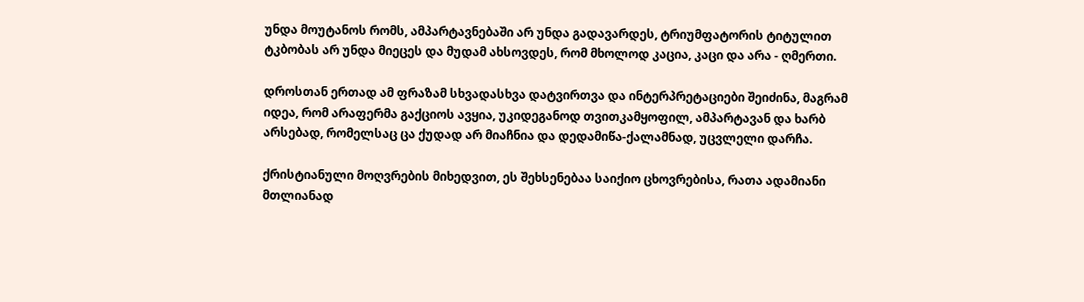უნდა მოუტანოს რომს, ამპარტავნებაში არ უნდა გადავარდეს, ტრიუმფატორის ტიტულით ტკბობას არ უნდა მიეცეს და მუდამ ახსოვდეს, რომ მხოლოდ კაცია, კაცი და არა - ღმერთი.

დროსთან ერთად ამ ფრაზამ სხვადასხვა დატვირთვა და ინტერპრეტაციები შეიძინა, მაგრამ იდეა, რომ არაფერმა გაქციოს ავყია, უკიდეგანოდ თვითკამყოფილ, ამპარტავან და ხარბ არსებად, რომელსაც ცა ქუდად არ მიაჩნია და დედამიწა-ქალამნად, უცვლელი დარჩა.

ქრისტიანული მოღვრების მიხედვით, ეს შეხსენებაა საიქიო ცხოვრებისა, რათა ადამიანი მთლიანად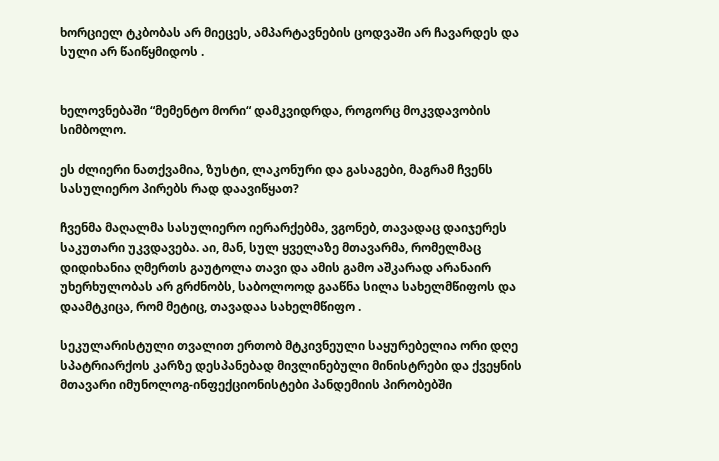ხორციელ ტკბობას არ მიეცეს, ამპარტავნების ცოდვაში არ ჩავარდეს და სული არ წაიწყმიდოს .


ხელოვნებაში “მემენტო მორი“ დამკვიდრდა, როგორც მოკვდავობის სიმბოლო.

ეს ძლიერი ნათქვამია, ზუსტი, ლაკონური და გასაგები, მაგრამ ჩვენს სასულიერო პირებს რად დაავიწყათ?

ჩვენმა მაღალმა სასულიერო იერარქებმა, ვგონებ, თავადაც დაიჯერეს საკუთარი უკვდავება. აი, მან, სულ ყველაზე მთავარმა, რომელმაც დიდიხანია ღმერთს გაუტოლა თავი და ამის გამო აშკარად არანაირ უხერხულობას არ გრძნობს, საბოლოოდ გააწნა სილა სახელმწიფოს და დაამტკიცა, რომ მეტიც, თავადაა სახელმწიფო .

სეკულარისტული თვალით ერთობ მტკივნეული საყურებელია ორი დღე სპატრიარქოს კარზე დესპანებად მივლინებული მინისტრები და ქვეყნის მთავარი იმუნოლოგ-ინფექციონისტები პანდემიის პირობებში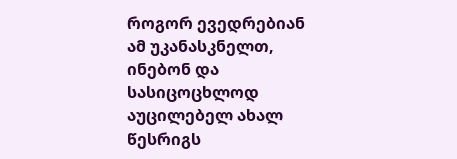როგორ ევედრებიან ამ უკანასკნელთ, ინებონ და სასიცოცხლოდ აუცილებელ ახალ წესრიგს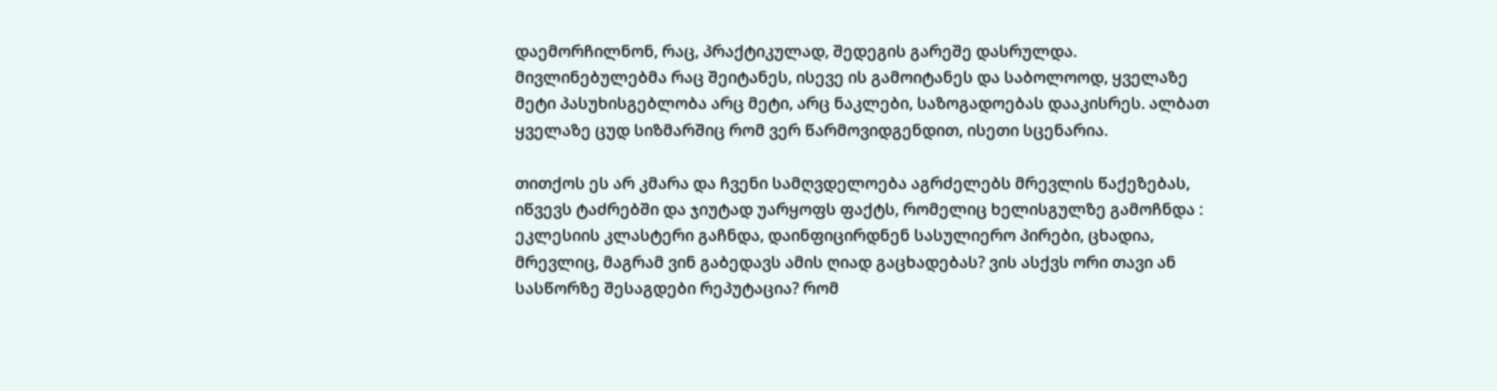დაემორჩილნონ, რაც, პრაქტიკულად, შედეგის გარეშე დასრულდა. მივლინებულებმა რაც შეიტანეს, ისევე ის გამოიტანეს და საბოლოოდ, ყველაზე მეტი პასუხისგებლობა არც მეტი, არც ნაკლები, საზოგადოებას დააკისრეს. ალბათ ყველაზე ცუდ სიზმარშიც რომ ვერ წარმოვიდგენდით, ისეთი სცენარია.

თითქოს ეს არ კმარა და ჩვენი სამღვდელოება აგრძელებს მრევლის წაქეზებას, იწვევს ტაძრებში და ჯიუტად უარყოფს ფაქტს, რომელიც ხელისგულზე გამოჩნდა : ეკლესიის კლასტერი გაჩნდა, დაინფიცირდნენ სასულიერო პირები, ცხადია, მრევლიც, მაგრამ ვინ გაბედავს ამის ღიად გაცხადებას? ვის ასქვს ორი თავი ან სასწორზე შესაგდები რეპუტაცია? რომ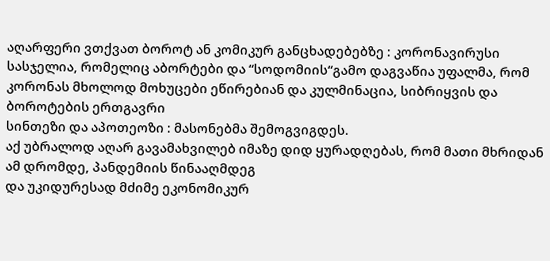აღარფერი ვთქვათ ბოროტ ან კომიკურ განცხადებებზე : კორონავირუსი სასჯელია, რომელიც აბორტები და “სოდომიის“გამო დაგვაწია უფალმა, რომ კორონას მხოლოდ მოხუცები ეწირებიან და კულმინაცია, სიბრიყვის და ბოროტების ერთგავრი
სინთეზი და აპოთეოზი : მასონებმა შემოგვიგდეს.
აქ უბრალოდ აღარ გავამახვილებ იმაზე დიდ ყურადღებას, რომ მათი მხრიდან ამ დრომდე, პანდემიის წინააღმდეგ
და უკიდურესად მძიმე ეკონომიკურ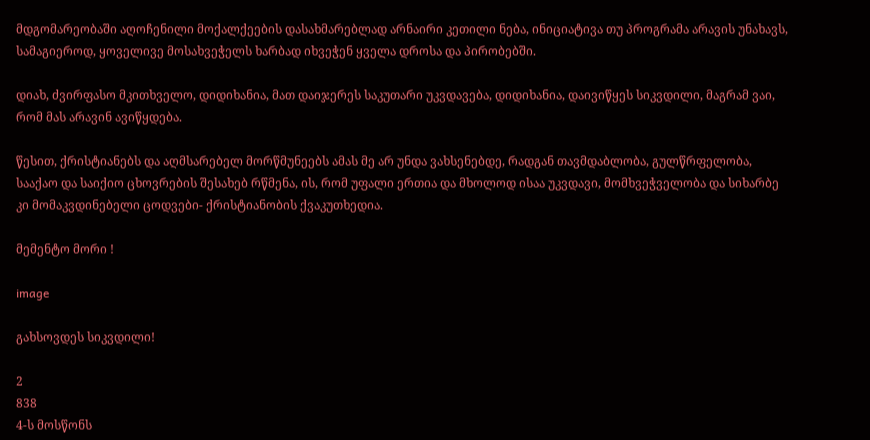მდგომარეობაში აღოჩენილი მოქალქეების დასახმარებლად არნაირი კეთილი ნება, ინიციატივა თუ პროგრამა არავის უნახავს, სამაგიეროდ, ყოველივე მოსახვეჭელს ხარბად იხვეჭენ ყველა დროსა და პირობებში.

დიახ, ძვირფასო მკითხველო, დიდიხანია, მათ დაიჯერეს საკუთარი უკვდავება, დიდიხანია, დაივიწყეს სიკვდილი, მაგრამ ვაი, რომ მას არავინ ავიწყდება.

წესით, ქრისტიანებს და აღმსარებელ მორწმუნეებს ამას მე არ უნდა ვახსენებდე, რადგან თავმდაბლობა, გულწრფელობა, სააქაო და საიქიო ცხოვრების შესახებ რწმენა, ის, რომ უფალი ერთია და მხოლოდ ისაა უკვდავი, მომხვეჭველობა და სიხარბე კი მომაკვდინებელი ცოდვები- ქრისტიანობის ქვაკუთხედია.

მემენტო მორი !

image

გახსოვდეს სიკვდილი!

2
838
4-ს მოსწონს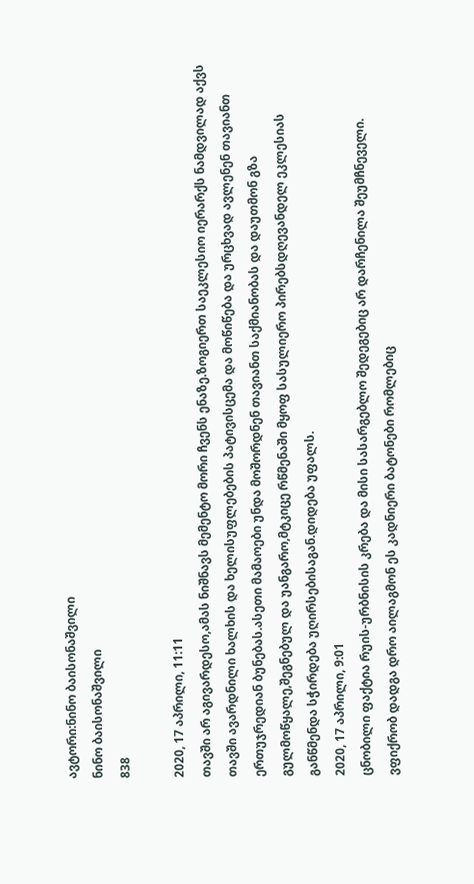ავტორი:ნინო ბაისონაშვილი
ნინო ბაისონაშვილი
838

2020, 17 აპრილი, 11:11
თავში არ აგივარდესო,ამას ნიშნავს მემენტო მორი ჩვენს ენაზე.ზოგიერთ საეკლესიო იერარქს ნამდვილად აქვს თავში ავარდნილი ხალხის და ხელისუფლებების პატივისცემა და მოწიწება და ურცხვად ავლენენ თავიანთ ერთუჯრედიან ბუნებას.ასეთი მამაოები უნდა მოშორდნენ თავიანთ საქმიანობას და დაუთმონ გზა გულმოწყალე,შეგნებულ და უანგარო,მტკიცე რწმენაში მყოფ სასულიერო პირებსდღევანდელ ეკლესიას განწმენდა სჭირდება უღირსებისაგან.დიდება უფალს.
2020, 17 აპრილი, 9:01
ცნობილი ფაქტია რუის-ურბნისის კრება და მისი სასარგებლო შედეგებიც არ დარჩენილა შეუმჩნეველი.
ვფიქრობ დადგა დრო აილაგმონ ეს კადნიერი ბატონები რომლებიც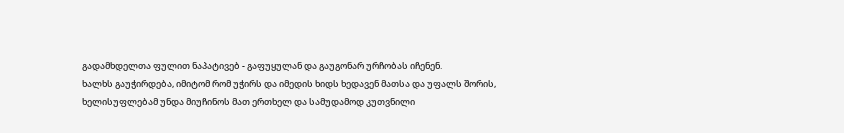გადამხდელთა ფულით ნაპატივებ - გაფუყულან და გაუგონარ ურჩობას იჩენენ.
ხალხს გაუჭირდება, იმიტომ რომ უჭირს და იმედის ხიდს ხედავენ მათსა და უფალს შორის, ხელისუფლებამ უნდა მიუჩინოს მათ ერთხელ და სამუდამოდ კუთვნილი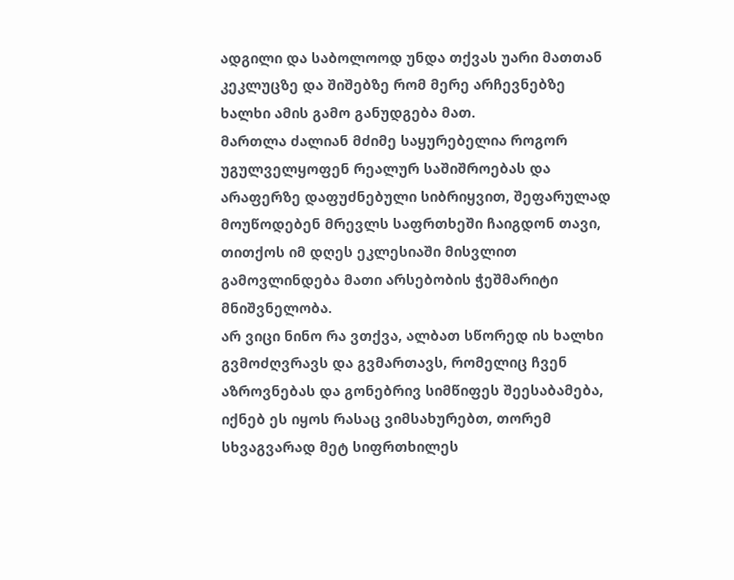ადგილი და საბოლოოდ უნდა თქვას უარი მათთან კეკლუცზე და შიშებზე რომ მერე არჩევნებზე ხალხი ამის გამო განუდგება მათ.
მართლა ძალიან მძიმე საყურებელია როგორ უგულველყოფენ რეალურ საშიშროებას და არაფერზე დაფუძნებული სიბრიყვით, შეფარულად მოუწოდებენ მრევლს საფრთხეში ჩაიგდონ თავი, თითქოს იმ დღეს ეკლესიაში მისვლით გამოვლინდება მათი არსებობის ჭეშმარიტი მნიშვნელობა.
არ ვიცი ნინო რა ვთქვა, ალბათ სწორედ ის ხალხი გვმოძღვრავს და გვმართავს, რომელიც ჩვენ აზროვნებას და გონებრივ სიმწიფეს შეესაბამება, იქნებ ეს იყოს რასაც ვიმსახურებთ, თორემ სხვაგვარად მეტ სიფრთხილეს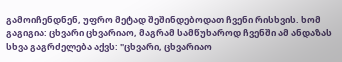გამოიჩენდნენ, უფრო მეტად შეშინდებოდათ ჩვენი რისხვის. ხომ გაგიგია: ცხვარი ცხვარიაო, მაგრამ სამწუხაროდ ჩვენში ამ ანდაზას სხვა გაგრძელება აქვს: "ცხვარი, ცხვარიაო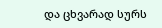და ცხვარად სურს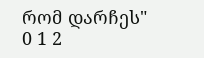რომ დარჩეს"
0 1 2